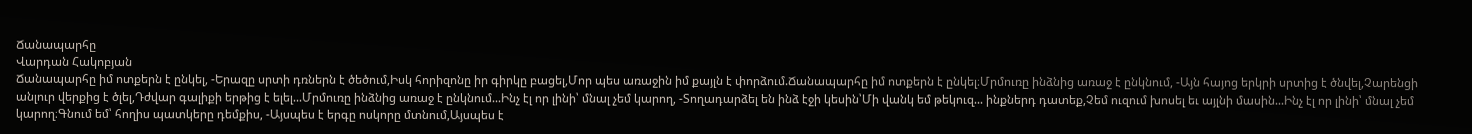Ճանապարհը
Վարդան Հակոբյան
Ճանապարհը իմ ոտքերն է ընկել, -Երազը սրտի դռներն է ծեծում,Իսկ հորիզոնը իր գիրկը բացել,Մոր պես առաջին իմ քայլն է փորձում.Ճանապարհը իմ ոտքերն է ընկել։Մրմուռը ինձնից առաջ է ընկնում, -Այն հայոց երկրի սրտից է ծնվել,Չարենցի անլուր վերքից է ծլել,Դժվար գալիքի երթից է ելել...Մրմուռը ինձնից առաջ է ընկնում...Ինչ էլ որ լինի՝ մնալ չեմ կարող, -Տողադարձել են ինձ էջի կեսին՝Մի վանկ եմ թեկուզ... ինքներդ դատեք,Չեմ ուզում խոսել եւ այլնի մասին...Ինչ էլ որ լինի՝ մնալ չեմ կարող։Գնում եմ՝ հողիս պատկերը դեմքիս, -Այսպես է երգը ոսկորը մտնում,Այսպես է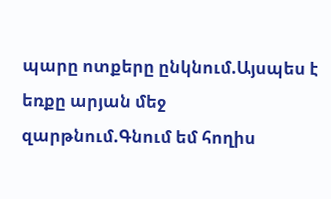պարը ոտքերը ընկնում.Այսպես է եռքը արյան մեջ զարթնում.Գնում եմ հողիս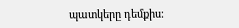պատկերը դեմքիս։